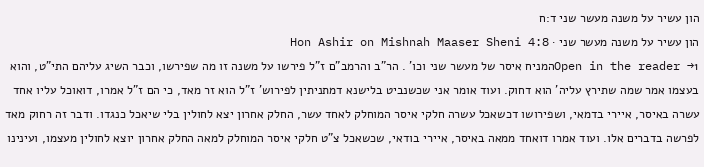הון עשיר על משנה מעשר שני ד:ח
הון עשיר על משנה מעשר שני · Hon Ashir on Mishnah Maaser Sheni 4:8
Open in the reader →1המניח איסר של מעשר שני וכו' . הר"ב והרמב"ם ז"ל פירשו על משנה זו מה שפירשו, וכבר השיג עליהם התי"ט, והוא בעצמו אמר שמה שתירץ עליה' הוא דחוק. ועוד אומר אני שכשנביט בלישנא דמתניתין לפירוש' ז"ל הוא זר מאד, כי הם ז"ל אמרו, דואוכל עליו אחד עשרה באיסר, איירי בדמאי, ושפירושו דכשאכל עשרה חלקי איסר המוחלק לאחד עשר, החלק אחרון יצא לחולין בלי שיאכל כנגדו. ודבר זה רחוק מאד לפרשה בדברים אלו. ועוד אמרו דואחד ממאה באיסר, איירי בודאי, שכשאכל צ"ט חלקי איסר המוחלק למאה החלק אחרון יוצא לחולין מעצמו, ועינינו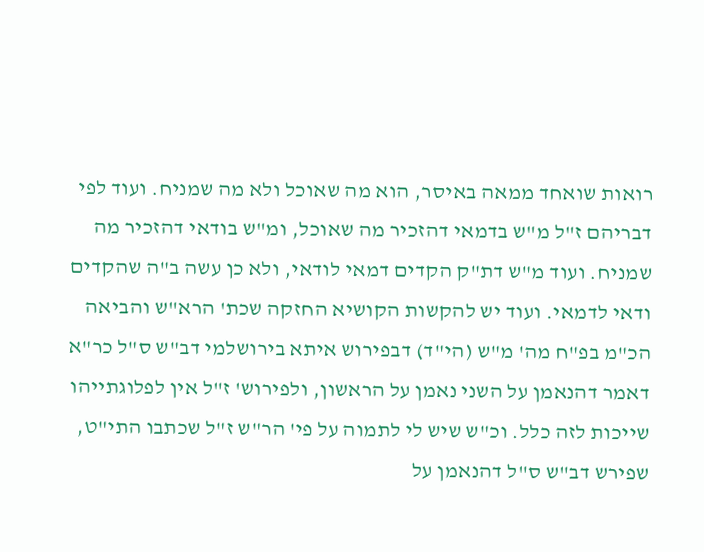רואות שואחד ממאה באיסר, הוא מה שאוכל ולא מה שמניח. ועוד לפי דבריהם ז"ל מ"ש בדמאי דהזכיר מה שאוכל, ומ"ש בודאי דהזכיר מה שמניח. ועוד מ"ש דת"ק הקדים דמאי לודאי, ולא כן עשה ב"ה שהקדים ודאי לדמאי. ועוד יש להקשות הקושיא החזקה שכת' הרא"ש והביאה הכ"מ בפ"ח מה' מ"ש (הי"ד) דבפירוש איתא בירושלמי דב"ש ס"ל כר"א דאמר דהנאמן על השני נאמן על הראשון, ולפירוש' ז"ל אין לפלוגתייהו שייכות לזה כלל. וכ"ש שיש לי לתמוה על פי' הר"ש ז"ל שכתבו התי"ט, שפירש דב"ש ס"ל דהנאמן על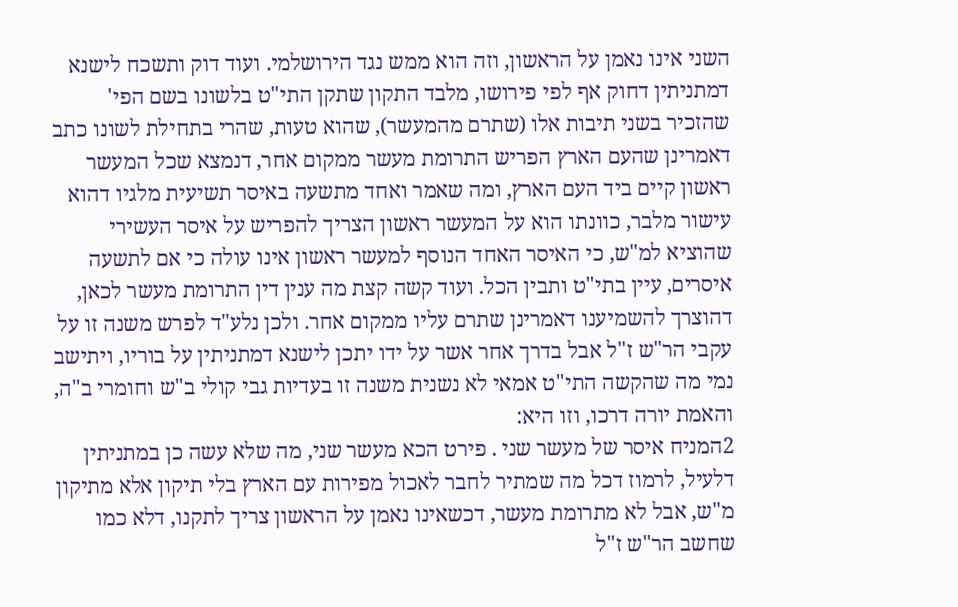השני אינו נאמן על הראשון, וזה הוא ממש נגד הירושלמי. ועוד דוק ותשכח לישנא דמתניתין דחוק אף לפי פירושו, מלבד התקון שתקן התי"ט בלשונו בשם הפי' שהזכיר בשני תיבות אלו (שתרם מהמעשר), שהוא טעות, שהרי בתחילת לשונו כתב דאמרינן שהעם הארץ הפריש התרומת מעשר ממקום אחר, דנמצא שכל המעשר ראשון קיים ביד העם הארץ, ומה שאמר ואחד מתשעה באיסר תשיעית מלגיו דהוא עישור מלבר, כוונתו הוא על המעשר ראשון הצריך להפריש על איסר העשירי שהוציא למ"ש, כי האיסר האחד הנוסף למעשר ראשון אינו עולה כי אם לתשעה איסרים, עיין בתי"ט ותבין הכל. ועוד קשה קצת מה ענין דין התרומת מעשר לכאן, דהוצרך להשמיענו דאמרינן שתרם עליו ממקום אחר. ולכן נלע"ד לפרש משנה זו על עקבי הר"ש ז"ל אבל בדרך אחר אשר על ידו יתכן לישנא דמתניתין על בוריו, ויתישב נמי מה שהקשה התי"ט אמאי לא נשנית משנה זו בעדיות גבי קולי ב"ש וחומרי ב"ה, והאמת יורה דרכו, וזו היא:
2המניח איסר של מעשר שני . פירט הכא מעשר שני, מה שלא עשה כן במתניתין דלעיל, לרמוז דכל מה שמתיר לחבר לאכול מפירות עם הארץ בלי תיקון אלא מתיקון מ"ש, אבל לא מתרומת מעשר, דכשאינו נאמן על הראשון צריך לתקנו, דלא כמו שחשב הר"ש ז"ל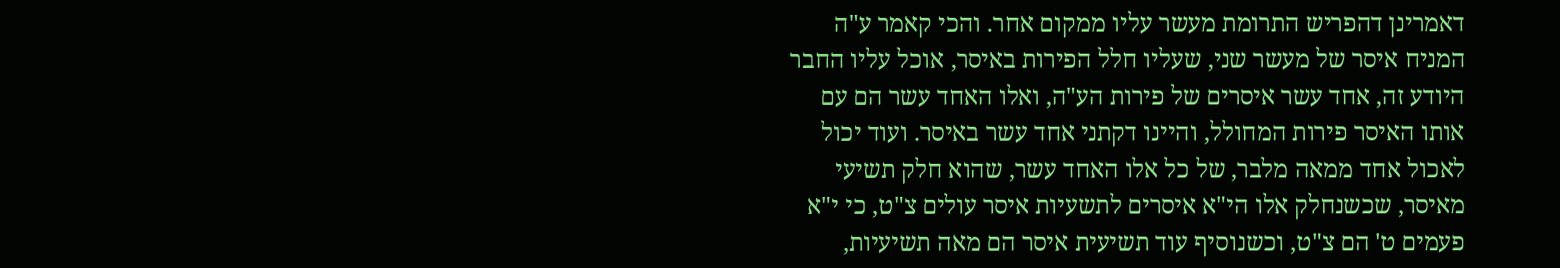דאמרינן דהפריש התרומת מעשר עליו ממקום אחר. והכי קאמר ע"ה המניח איסר של מעשר שני, שעליו חלל הפירות באיסר, אוכל עליו החבר היודע זה, אחד עשר איסרים של פירות הע"ה, ואלו האחד עשר הם עם אותו האיסר פירות המחולל, והיינו דקתני אחד עשר באיסר. ועוד יכול לאכול אחד ממאה מלבר, של כל אלו האחד עשר, שהוא חלק תשיעי מאיסר, שכשנחלק אלו הי"א איסרים לתשעיות איסר עולים צ"ט, כי י"א פעמים ט' הם צ"ט, וכשנוסיף עוד תשיעית איסר הם מאה תשיעיות,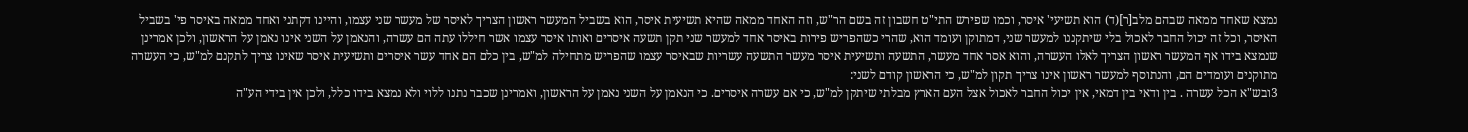נמצא שאחד ממאה שבהם מלב[ר](ד) הוא תשיעי' איסר, וכמו שפירש התי"ט חשבון זה בשם הר"ש, וזה האחד ממאה שהיא תשיעית איסר, הוא בשביל המעשר ראשון הצריך לאיסר של מעשר שני עצמו, והיינו דקתני ואחד ממאה באיסר פי' בשביל האיסר, וכל זה יכול החבר לאכול בלי שיתקננו למעשר שני, דמתוקן ועומד הוא, שהרי כשהפריש פירות באיסר אחד למעשר שני תקן תשעה איסרים ואותו איסר עצמו אשר חיללו עתה הם עשרה, והנאמן על השני אינו נאמן על הראשון, ולכן אמרינן שנמצא בידו אף המעשר ראשון הצריך לאלו העשרה, והוא אסר אחד מעשר, התשעה ותשיעית איסר מעשר התשעה עשריות שבאיסר עצמו שהפריש מתחילה למ"ש, בין כלם הם אחד עשר איסרים ותשיעית איסר שאינו צריך לתקנם למ"ש, כי העשרה מתוקנים ועומדים הם, והנתוסף למעשר ראשון אינו צריך תקון למ"ש, כי הראשון קודם לשני:
3ובש"א הכל עשרה . בין ודאי בין דמאי, אין יכול החבר לאכול אצל העם הארץ מבלתי שיתקן למ"ש, כי אם עשרה איסרים. כי הנאמן על השני נאמן על הראשון, ואמרינן שכבר נתנו ללוי ולא נמצא בידו כלל, ולכן אין בידי הע"ה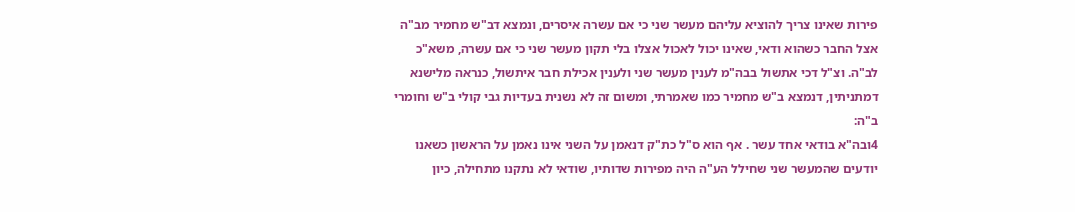פירות שאינו צריך להוציא עליהם מעשר שני כי אם עשרה איסרים, ונמצא דב"ש מחמיר מב"ה אצל החבר כשהוא ודאי, שאינו יכול לאכול אצלו בלי תקון מעשר שני כי אם עשרה, משא"כ לב"ה. וצ"ל דכי אתשול בבה"מ לענין מעשר שני ולענין אכילת חבר איתשול, כנראה מלישנא דמתניתין, דנמצא ב"ש מחמיר כמו שאמרתי, ומשום זה לא נשנית בעדיות גבי קולי ב"ש וחומרי ב"ה:
4ובה"א בודאי אחד עשר . אף הוא ס"ל כת"ק דנאמן על השני אינו נאמן על הראשון כשאנו יודעים שהמעשר שני שחילל הע"ה היה מפירות שדותיו, שודאי לא נתקנו מתחילה, כיון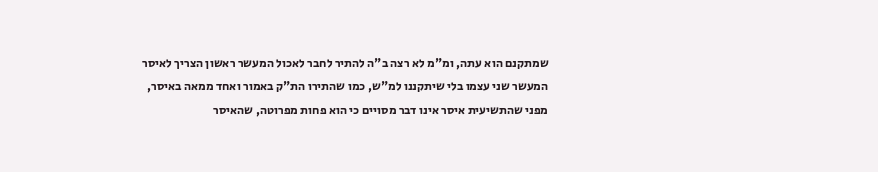שמתקנם הוא עתה, ומ"מ לא רצה ב"ה להתיר לחבר לאכול המעשר ראשון הצריך לאיסר המעשר שני עצמו בלי שיתקננו למ"ש, כמו שהתירו הת"ק באמור ואחד ממאה באיסר, מפני שהתשיעית איסר אינו דבר מסויים כי הוא פחות מפרוטה, שהאיסר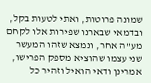שמונה פרוטות, ואתי לטעות בקל, ובדמאי שבארנו שפירות אלו לקחם מע"ה אחר, ונמצא שזהו המעשר שני עצמו שהוציא מספק הפרישו, אמרינן ודאי הואיל וזהיר כל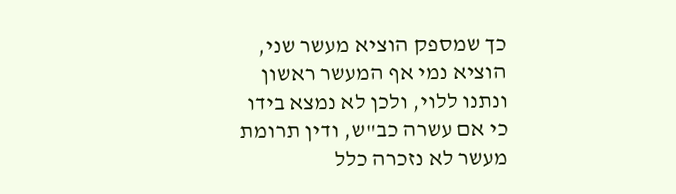כך שמספק הוציא מעשר שני, הוציא נמי אף המעשר ראשון ונתנו ללוי, ולכן לא נמצא בידו כי אם עשרה כב"ש, ודין תרומת מעשר לא נזכרה כלל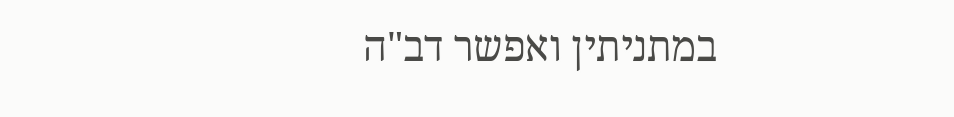במתניתין ואפשר דב"ה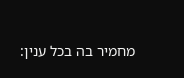מחמיר בה בכל ענין: